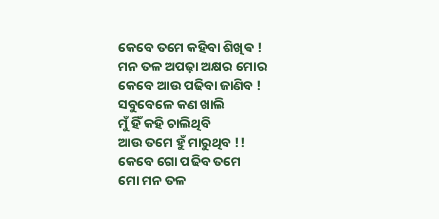କେବେ ତମେ କହିବା ଶିଖିଵ !
ମନ ତଳ ଅପଢ଼ା ଅକ୍ଷର ମୋର
କେବେ ଆଉ ପଢିବା ଜାଣିବ !
ସବୁବେଳେ କଣ ଖାଲି
ମୁଁ ହିଁ କହି ଚାଲିଥିବି
ଆଉ ତମେ ହୁଁ ମାରୁଥିବ !!
କେବେ ଗୋ ପଢିବ ତମେ
ମୋ ମନ ତଳ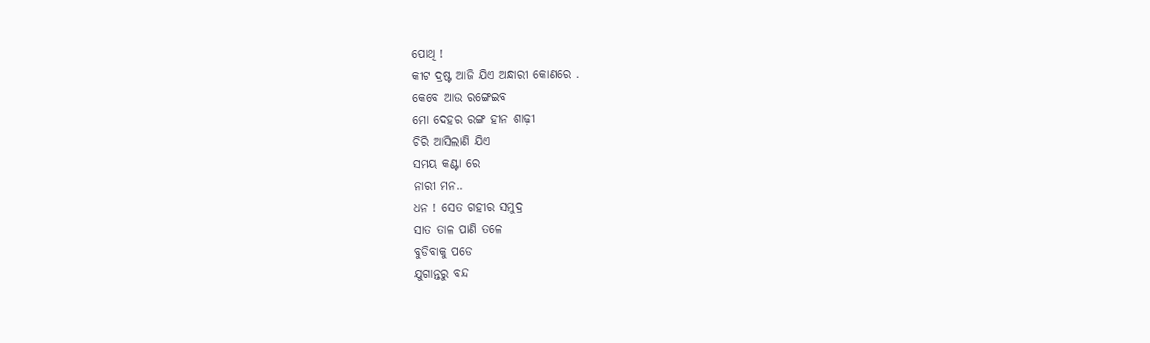ପୋଥି !
କୀଟ ଦ୍ରଷ୍ଟ ଆଜି ଯିଏ ଅନ୍ଧାରୀ କୋଣରେ .
କେବେ ଆଉ ରଙ୍ଗେଇବ
ମୋ ଦେହର ରଙ୍ଗ ହୀନ ଶାଢ଼ୀ
ଚିରି ଆସିଲାଣି ଯିଏ
ସମୟ କଣ୍ଟା ରେ
ନାରୀ ମନ..
ଧନ ! ସେତ ଗହୀର ସମୁଦ୍ର
ସାତ ତାଳ ପାଣି ତଳେ
ବୁଡିବାକୁ ପଡେ
ଯୁଗାନ୍ତରୁ ବନ୍ଦ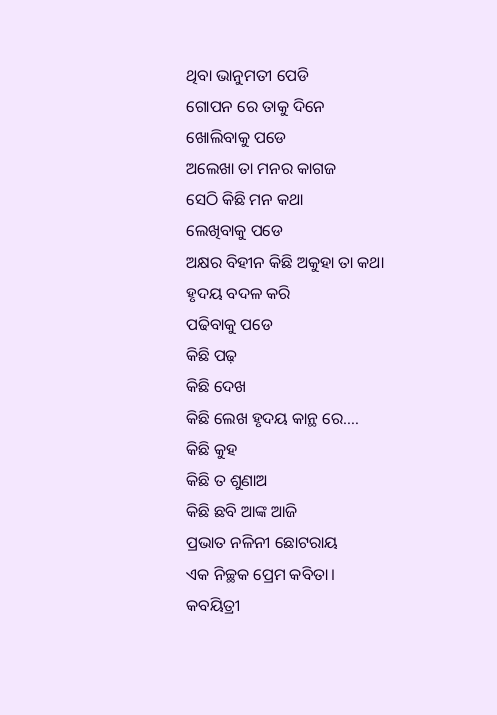ଥିବା ଭାନୁମତୀ ପେଡି
ଗୋପନ ରେ ତାକୁ ଦିନେ
ଖୋଲିବାକୁ ପଡେ
ଅଲେଖା ତା ମନର କାଗଜ
ସେଠି କିଛି ମନ କଥା
ଲେଖିବାକୁ ପଡେ
ଅକ୍ଷର ବିହୀନ କିଛି ଅକୁହା ତା କଥା
ହୃଦୟ ବଦଳ କରି
ପଢିବାକୁ ପଡେ
କିଛି ପଢ଼
କିଛି ଦେଖ
କିଛି ଲେଖ ହୃଦୟ କାନ୍ଥ ରେ….
କିଛି କୁହ
କିଛି ତ ଶୁଣାଅ
କିଛି ଛବି ଆଙ୍କ ଆଜି
ପ୍ରଭାତ ନଳିନୀ ଛୋଟରାୟ
ଏକ ନିଚ୍ଛକ ପ୍ରେମ କବିତା। କବୟିତ୍ରୀ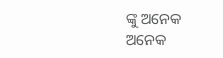ଙ୍କୁ ଅନେକ ଅନେକ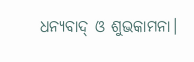ଧନ୍ୟବାଦ୍ ଓ ଶୁଭକାମନା।